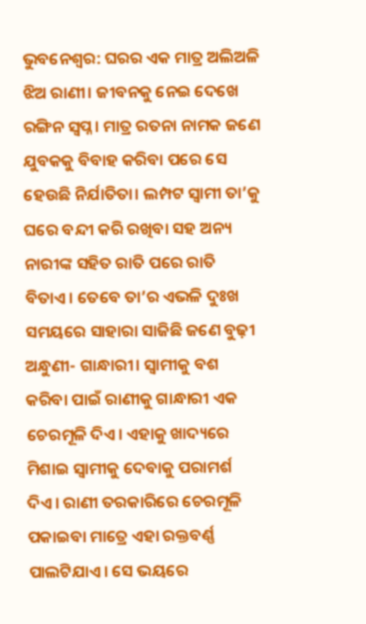ଭୁବନେଶ୍ବର: ଘରର ଏକ ମାତ୍ର ଅଲିଅଳି ଝିଅ ରାଣୀ। ଜୀବନକୁ ନେଇ ଦେଖେ ରଙ୍ଗିନ ସ୍ବପ୍ନ। ମାତ୍ର ରତନା ନାମକ ଜଣେ ଯୁବକକୁ ବିବାହ କରିବା ପରେ ସେ ହେଉଛି ନିର୍ଯାତିତା। ଲମ୍ପଟ ସ୍ବାମୀ ତା’କୁ ଘରେ ବନ୍ଦୀ କରି ରଖିବା ସହ ଅନ୍ୟ ନାରୀଙ୍କ ସହିତ ରାତି ପରେ ରାତି ବିତାଏ। ତେବେ ତା’ର ଏଭଳି ଦୁଃଖ ସମୟରେ ସାହାରା ସାଜିଛି ଜଣେ ବୁଢ଼ୀ ଅନ୍ଧୁଣୀ- ଗାନ୍ଧାରୀ। ସ୍ବାମୀକୁ ବଶ କରିବା ପାଇଁ ରାଣୀକୁ ଗାନ୍ଧାରୀ ଏକ ଚେରମୂଳି ଦିଏ। ଏହାକୁ ଖାଦ୍ୟରେ ମିଶାଇ ସ୍ବାମୀକୁ ଦେବାକୁ ପରାମର୍ଶ ଦିଏ। ରାଣୀ ତରକାରିରେ ଚେରମୂଳି ପକାଇବା ମାତ୍ରେ ଏହା ରକ୍ତବର୍ଣ୍ଣ ପାଲଟିଯାଏ। ସେ ଭୟରେ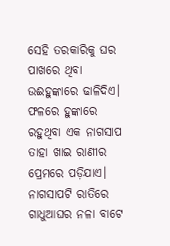ସେହି ତରକାରିକୁ ଘର ପାଖରେ ଥିବା ଉଈହୁଙ୍କାରେ ଢାଳିଦିଏ।
ଫଳରେ ହୁଙ୍କାରେ ରହୁଥିବା ଏକ ନାଗସାପ ତାହା ଖାଇ ରାଣୀର ପ୍ରେମରେ ପଡ଼ିଯାଏ। ନାଗସାପଟି ରାତିରେ ଗାଧୁଆଘର ନଳା ବାଟେ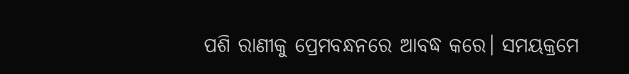ପଶି ରାଣୀକୁ ପ୍ରେମବନ୍ଧନରେ ଆବଦ୍ଧ କରେ। ସମୟକ୍ରମେ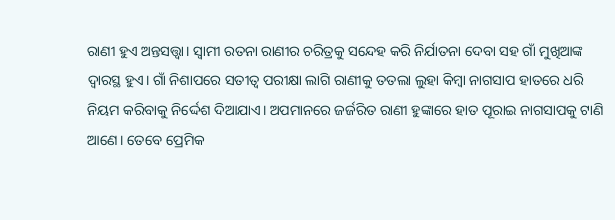ରାଣୀ ହୁଏ ଅନ୍ତସତ୍ତ୍ବା। ସ୍ବାମୀ ରତନା ରାଣୀର ଚରିତ୍ରକୁ ସନ୍ଦେହ କରି ନିର୍ଯାତନା ଦେବା ସହ ଗାଁ ମୁଖିଆଙ୍କ ଦ୍ବାରସ୍ଥ ହୁଏ। ଗାଁ ନିଶାପରେ ସତୀତ୍ବ ପରୀକ୍ଷା ଲାଗି ରାଣୀକୁ ତତଲା ଲୁହା କିମ୍ବା ନାଗସାପ ହାତରେ ଧରି ନିୟମ କରିବାକୁ ନିର୍ଦ୍ଦେଶ ଦିଆଯାଏ। ଅପମାନରେ ଜର୍ଜରିତ ରାଣୀ ହୁଙ୍କାରେ ହାତ ପୂରାଇ ନାଗସାପକୁ ଟାଣି ଆଣେ। ତେବେ ପ୍ରେମିକ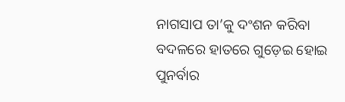ନାଗସାପ ତା’କୁ ଦଂଶନ କରିବା ବଦଳରେ ହାତରେ ଗୁଡ଼େଇ ହୋଇ ପୁନର୍ବାର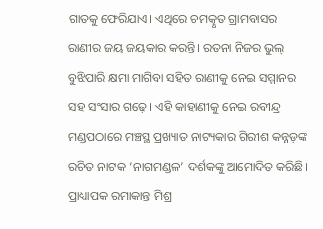ଗାତକୁ ଫେରିଯାଏ। ଏଥିରେ ଚମତ୍କୃତ ଗ୍ରାମବାସର ରାଣୀର ଜୟ ଜୟକାର କରନ୍ତି। ରତନା ନିଜର ଭୁଲ୍ ବୁଝିପାରି କ୍ଷମା ମାଗିବା ସହିତ ରାଣୀକୁ ନେଇ ସମ୍ମାନର ସହ ସଂସାର ଗଢ଼େ। ଏହି କାହାଣୀକୁ ନେଇ ରବୀନ୍ଦ୍ର ମଣ୍ଡପଠାରେ ମଞ୍ଚସ୍ଥ ପ୍ରଖ୍ୟାତ ନାଟ୍ୟକାର ଗିରୀଶ କନ୍ନଡ଼ଙ୍କ ରଚିତ ନାଟକ ‘ନାଗମଣ୍ଡଳ’ ଦର୍ଶକଙ୍କୁ ଆମୋଦିତ କରିଛି।
ପ୍ରାଧ୍ୟାପକ ରମାକାନ୍ତ ମିଶ୍ର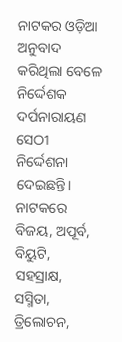ନାଟକର ଓଡ଼ିଆ ଅନୁବାଦ କରିଥିଲା ବେଳେ ନିର୍ଦ୍ଦେଶକ ଦର୍ପନାରାୟଣ ସେଠୀ ନିର୍ଦ୍ଦେଶନା ଦେଇଛନ୍ତି। ନାଟକରେ ବିଜୟ, ଅପୂର୍ବ, ବିୟୁଟି, ସହସ୍ରାକ୍ଷ, ସସ୍ମିତା, ତ୍ରିଲୋଚନ,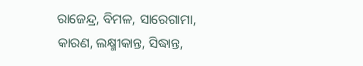ରାଜେନ୍ଦ୍ର, ବିମଳ, ସାରେଗାମା, କାରଣ, ଲକ୍ଷ୍ମୀକାନ୍ତ, ସିଦ୍ଧାନ୍ତ,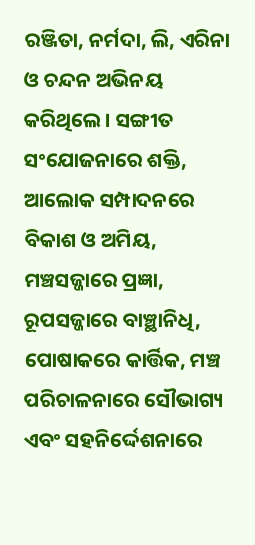ରଞ୍ଜିତା, ନର୍ମଦା, ଲି, ଏରିନା ଓ ଚନ୍ଦନ ଅଭିନୟ କରିଥିଲେ। ସଙ୍ଗୀତ ସଂଯୋଜନାରେ ଶକ୍ତି, ଆଲୋକ ସମ୍ପାଦନରେ ବିକାଶ ଓ ଅମିୟ, ମଞ୍ଚସଜ୍ଜାରେ ପ୍ରଜ୍ଞା, ରୂପସଜ୍ଜାରେ ବାଞ୍ଛାନିଧି, ପୋଷାକରେ କାର୍ତ୍ତିକ, ମଞ୍ଚ ପରିଚାଳନାରେ ସୌଭାଗ୍ୟ ଏବଂ ସହନିର୍ଦ୍ଦେଶନାରେ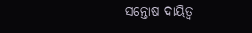ସନ୍ତୋଷ ଦାୟିତ୍ବ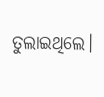ତୁଲାଇଥିଲେ।